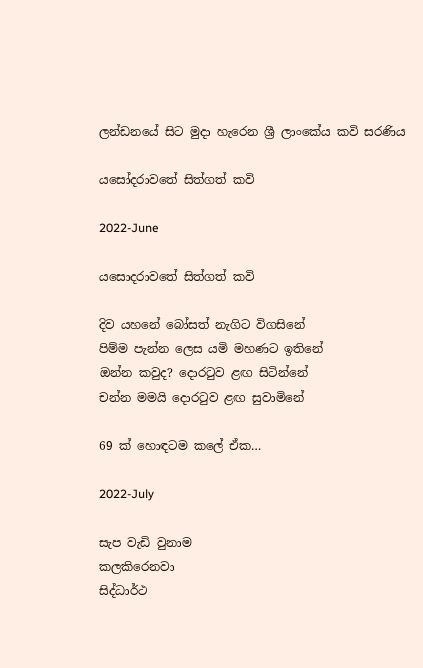ලන්ඩනයේ සිට මුදා හැරෙන ශ්‍රී ලාංකේය කවි සරණිය

යසෝදරාවතේ සිත්ගත් කවි

2022-June

යසොදරාවතේ සිත්ගත් කවි

දිව යහනේ බෝසත් නැගිට විගසිනේ
පිම්ම පැන්න ලෙස යමි මහණට ඉතිනේ
ඔන්න කවුද? දොරටුව ළඟ සිටින්නේ
චන්න මමයි දොරටුව ළඟ සුවාමිනේ

69 ක් හොඳටම කලේ ඒක…

2022-July

සැප වැඩි වුනාම
කලකිරෙනවා
සිද්ධාර්ථ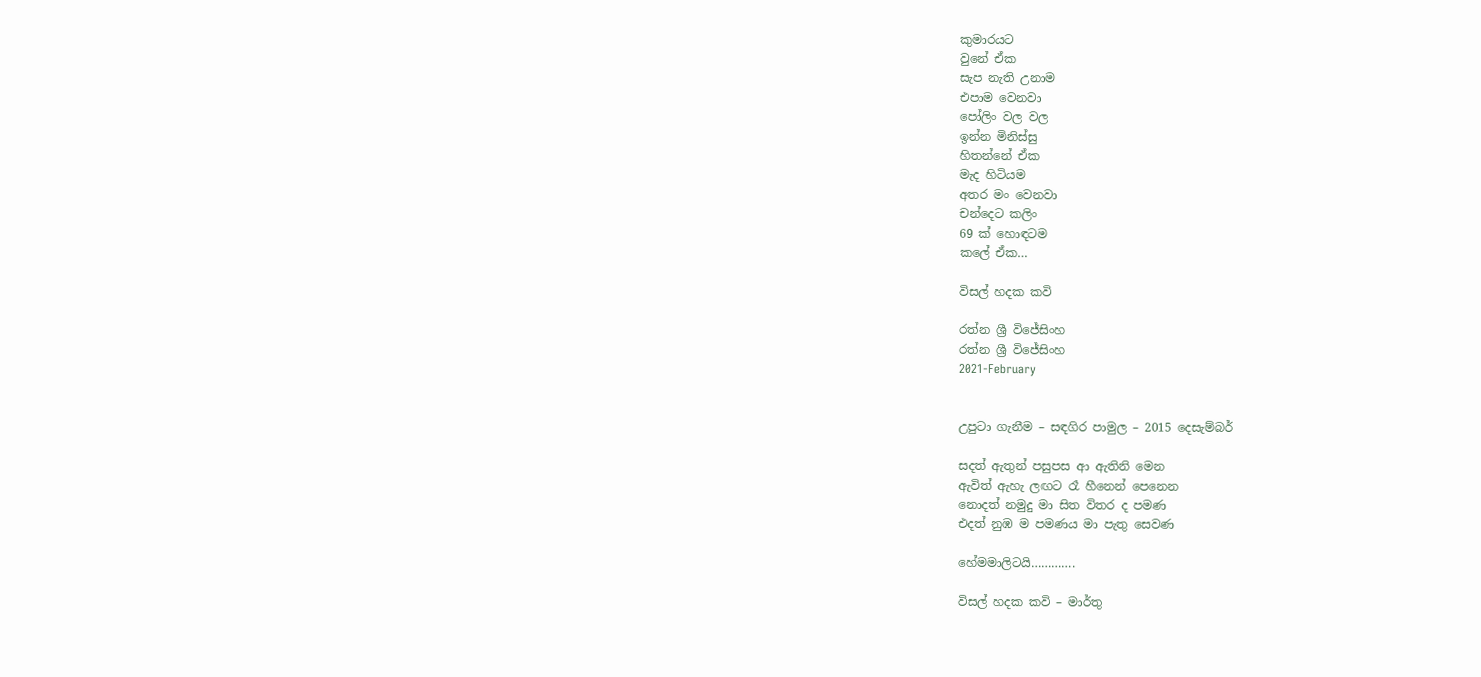කුමාරයට
වුනේ ඒක
සැප නැති උනාම
එපාම වෙනවා
පෝලිං වල වල
ඉන්න මිනිස්සු
හිතන්නේ ඒක
මැද හිටියම
අතර මං වෙනවා
චන්දෙට කලිං
69 ක් හොඳටම
කලේ ඒක…

විසල් හදක කවි

රත්න ශ්‍රී විජේසිංහ
රත්න ශ්‍රී විජේසිංහ
2021-February


උපුටා ගැනීම – සඳගිර පාමුල – 2015 දෙසැම්බර්

සදත් ඇතුන් පසුපස ආ ඇතිනි මෙන
ඇවිත් ඇහැ ලඟට රෑ හීනෙන් පෙනෙන
නොදත් නමුදු මා සිත විතර ද පමණ
එදත් නුඹ ම පමණය මා පැතු සෙවණ

හේමමාලිටයි………….

විසල් හදක කවි – මාර්තු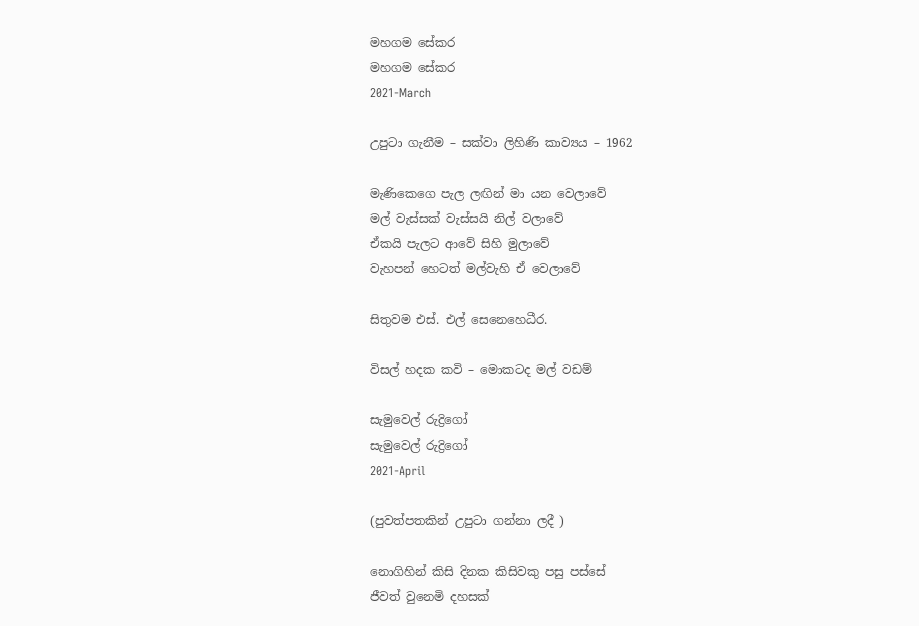මහගම සේකර
මහගම සේකර
2021-March

උපුටා ගැනීම – සක්වා ලිහිණි කාව්‍යය – 1962

මැණිකෙගෙ පැල ලඟින් මා යන වෙලාවේ
මල් වැස්සක් වැස්සයි නිල් වලාවේ
ඒකයි පැලට ආවේ සිහි මුලාවේ
වැහපන් හෙටත් මල්වැහි ඒ වෙලාවේ

සිතුවම එස්. එල් සෙනෙහෙධීර.

විසල් හදක කවි – මොකටද මල් වඩම්

සැමුවෙල් රුද්‍රිගෝ
සැමුවෙල් රුද්‍රිගෝ
2021-April

(පුවත්පතකින් උපුටා ගන්නා ලදී )

නොගිහින් කිසි දිනක කිසිවකු පසු පස්සේ
ජීවත් වුනෙමි දහසක්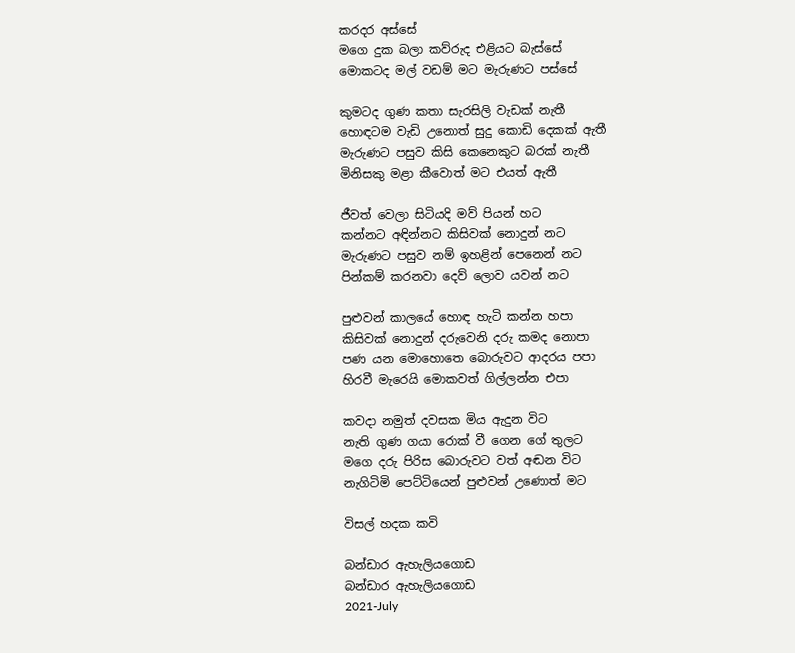කරදර අස්සේ
මගෙ දුක බලා කව්රුද එළියට බැස්සේ
මොකටද මල් වඩම් මට මැරුණට පස්සේ

කුමටද ගුණ කතා සැරසිලි වැඩක් නැතී
හොඳටම වැඩි උනොත් සුදු කොඩි දෙකක් ඇතී
මැරුණට පසුව කිසි කෙනෙකුට බරක් නැතී
මිනිසකු මළා කීවොත් මට එයත් ඇතී

ජීවත් වෙලා සිටියදි මව් පියන් හට
කන්නට අඳින්නට කිසිවක් නොදුන් නට
මැරුණට පසුව නම් ඉහළින් පෙනෙන් නට
පින්කම් කරනවා දෙව් ලොව යවන් නට

පුළුවන් කාලයේ හොඳ හැටි කන්න හපා
කිසිවක් නොදුන් දරුවෙනි දරු කමද නොපා
පණ යන මොහොතෙ බොරුවට ආදරය පපා
හිරවී මැරෙයි මොකවත් ගිල්ලන්න එපා

කවදා නමුත් දවසක මිය ඇදුන විට
නැති ගුණ ගයා රොක් වී ගෙන ගේ තුලට
මගෙ දරු පිරිස බොරුවට වත් අඬන විට
නැගිටිමි පෙට්ටියෙන් පුළුවන් උණොත් මට

විසල් හදක කවි

බන්ඩාර ඇහැලියගොඩ
බන්ඩාර ඇහැලියගොඩ
2021-July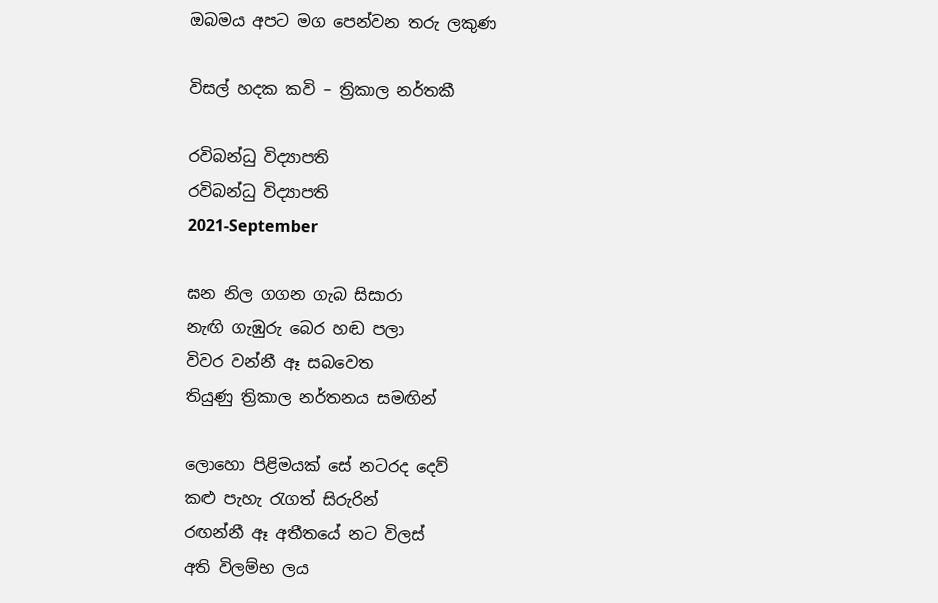ඔබමය අපට මග පෙන්වන තරු ලකුණ

විසල් හදක කවි – ත්‍රිකාල නර්තකී

රවිබන්ධු විද්‍යාපති
රවිබන්ධු විද්‍යාපති
2021-September

ඝන නිල ගගන ගැබ සිසාරා
නැඟි ගැඹුරු බෙර හඬ පලා
විවර වන්නී ඈ සබවෙත
තියුණු ත්‍රිකාල නර්තනය සමඟින්

ලොහො පිළිමයක් සේ නටරද දෙව්
කළු පැහැ රැගත් සිරුරින්
රඟන්නී ඈ අතීතයේ නට විලස්
අති විලම්භ ලය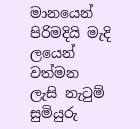මානයෙන්
පිරිමදියි මැදි ලයෙන් වත්මන
ලැසි නැටුම් සුමියුරු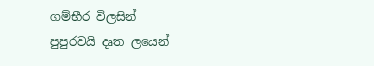ගම්භීර විලසින්
පුපුරවයි දෘත ලයෙන්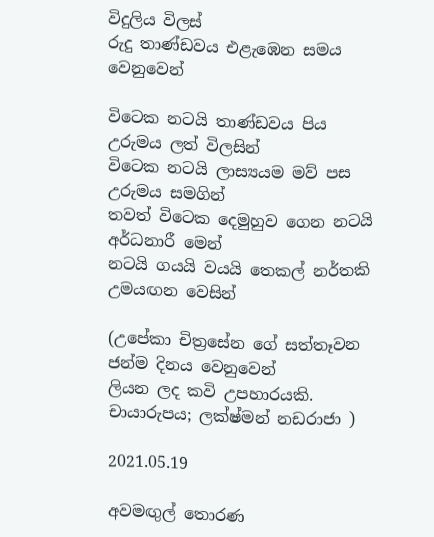විදුලිය විලස්
රුදු තාණ්ඩවය එළැඹෙන සමය වෙනුවෙන්

විටෙක නටයි තාණ්ඩවය පිය උරුමය ලත් විලසින්
විටෙක නටයි ලාස්‍යයම මව් පස උරුමය සමගින්
තවත් විටෙක දෙමුහුව ගෙන නටයි අර්ධනාරී මෙන්
නටයි ගයයි වයයි තෙකල් නර්තකි උමයඟන වෙසින්

(උපේකා චිත්‍රසේන ගේ සත්තෑවන ජන්ම දිනය වෙනුවෙන්
ලියන ලද කවි උපහාරයකි. චායාරුපය; ලක්ෂ්මන් නඩරාජා )

2021.05.19

අවමඟුල් තොරණ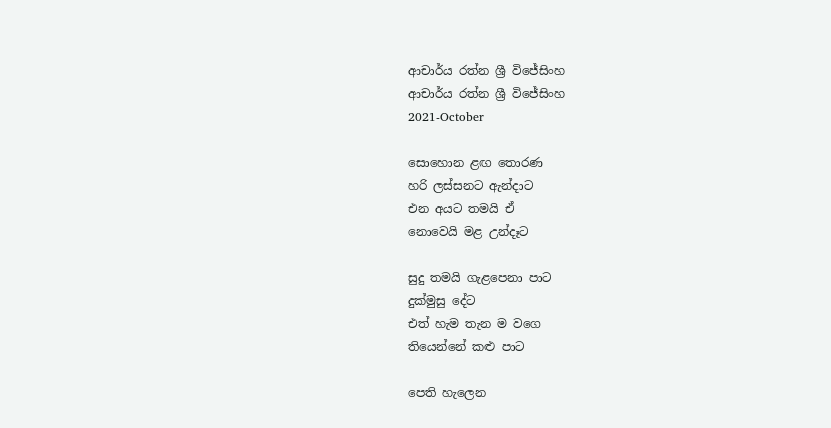ආචාර්ය රත්න ශ්‍රී විජේසිංහ
ආචාර්ය රත්න ශ්‍රී විජේසිංහ
2021-October

සොහොන ළඟ තොරණ
හරි ලස්සනට ඇන්දාට
එන අයට තමයි ඒ
නොවෙයි මළ උන්දෑට

සුදු තමයි ගැළපෙනා පාට
දුක්මුසු දේට
එත් හැම තැන ම වගෙ
තියෙන්නේ කළු පාට

පෙති හැලෙන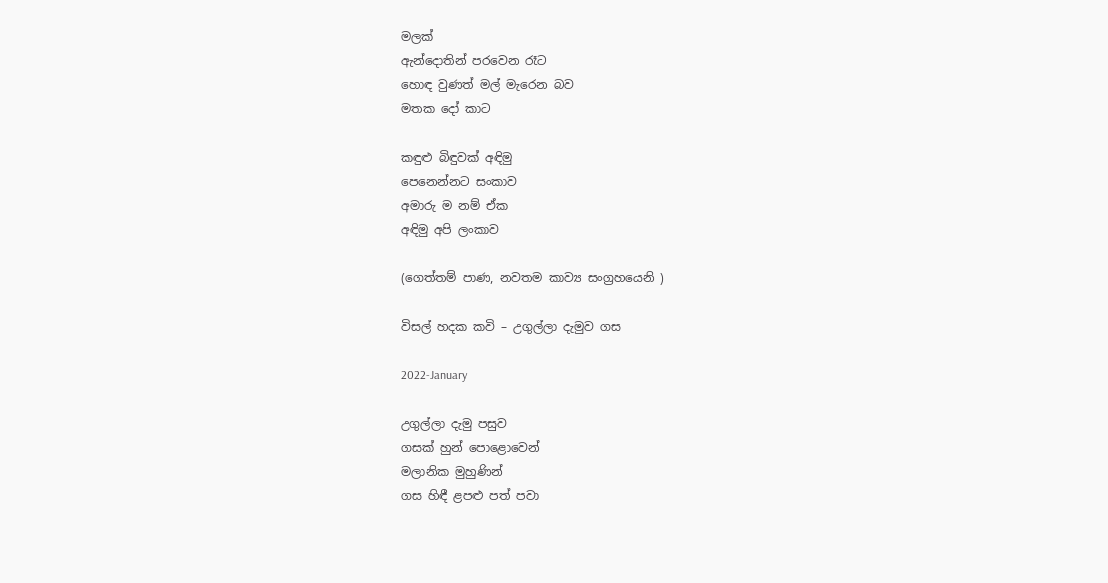මලක්
ඇන්දොතින් පරවෙන රෑට
හොඳ වුණත් මල් මැරෙන බව
මතක දෝ කාට

කඳුළු බිඳුවක් අඳිමු
පෙනෙන්නට සංකාව
අමාරු ම නම් ඒක
අඳිමු අපි ලංකාව

(ගෙත්තම් පාණ, නවතම කාව්‍ය සංග්‍රහයෙනි )

විසල් හදක කවි – උගුල්ලා දැමුව ගස

2022-January

උගුල්ලා දැමු පසුව
ගසක් හුන් පොළොවෙන්
මලානික මුහුණින්
ගස හිඳී ළපළු පත් පවා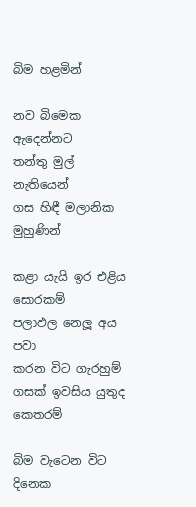බිම හළමින්

නව බිමෙක ඇදෙන්නට
තන්තු මුල් නැතියෙන්
ගස හිඳී මලානික මුහුණින්

කළා යැයි ඉර එළිය සොරකම්
පලාඵල නෙලූ අය පවා
කරන විට ගැරහුම්
ගසක් ඉවසිය යුතුද කෙතරම්

බිම වැටෙන විට දිනෙක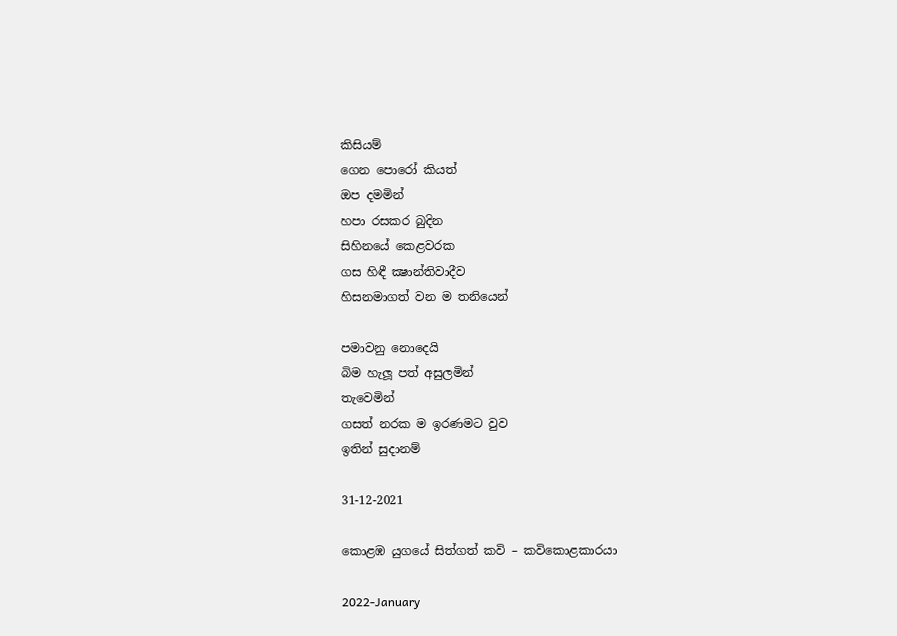කිසියම්
ගෙන පොරෝ කියත්
ඔප දමමින්
හපා රසකර බුදින
සිහිනයේ කෙළවරක
ගස හිඳී ක්‍ෂාන්තිවාදීව
හිසනමාගත් වන ම තනියෙන්

පමාවනු නොදෙයි
බිම හැලූ පත් අසුලමින්
තැවෙමින්
ගසත් නරක ම ඉරණමට වුව
ඉතින් සුදානම්

31-12-2021

කොළඹ යුගයේ සිත්ගත් කවි – කවිකොළකාරයා

2022-January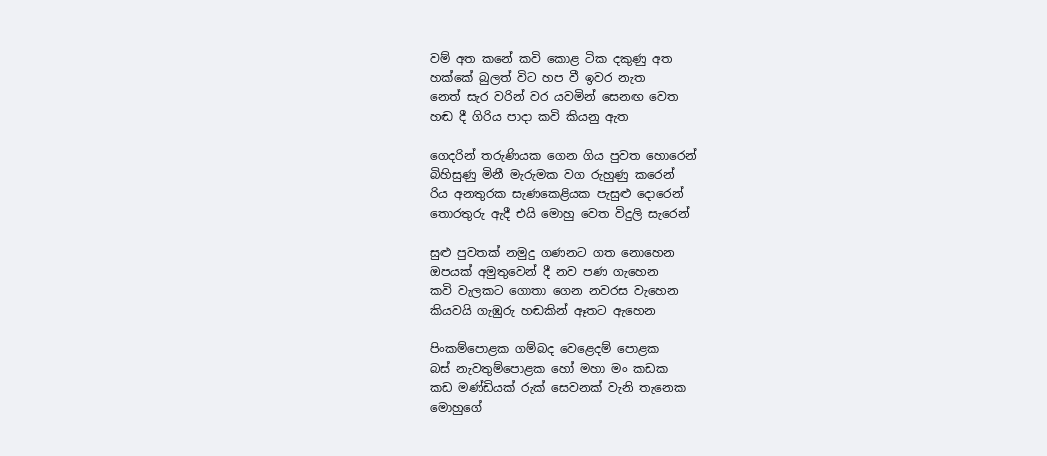වම් අත කනේ කවි කොළ ටික දකුණු අත
හක්කේ බුලත් විට හප වී ඉවර නැත
නෙත් සැර වරින් වර යවමින් සෙනඟ වෙත
හඬ දී ගිරිය පාදා කවි කියනු ඇත

ගෙදරින් තරුණියක ගෙන ගිය පුවත හොරෙන්
බිහිසුණු මිනී මැරුමක වග රුහුණු කරෙන්
රිය අනතුරක සැණකෙළියක පැසුළු දොරෙන්
තොරතුරු ඇදී එයි මොහු වෙත විදුලි සැරෙන්

සුළු පුවතක් නමුදු ගණනට ගත නොහෙන
ඔපයක් අමුතුවෙන් දී නව පණ ගැහෙන
කවි වැලකට ගොතා ගෙන නවරස වැහෙන
කියවයි ගැඹුරු හඬකින් ඈතට ඇහෙන

පිංකම්පොළක ගම්බද වෙළෙදම් පොළක
බස් නැවතුම්පොළක හෝ මහා මං කඩක
කඩ මණ්ඩියක් රුක් සෙවනක් වැනි තැනෙක
මොහුගේ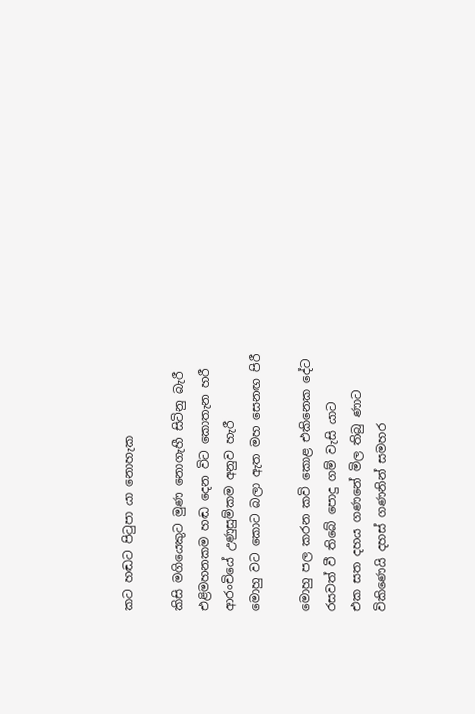කට හඬට පිටුපා යා නොහැක

කිසි මගියෙකුට මුණ නොගැහී සිටිනු බැරී
එළිමහනකම හඬ දෙන විට කොතැන හරී
ආරංචියේ උණුසුම්කම අනුව හැරී
මොහු වට කොට බලා ඇත මහ සෙනඟ පිරී

මොහු පල කරන කවි කොළ එකිනෙක දේට
රසවත් වී තිබේ පොදු ගම් වැසි යාට
එක සත දහය ගණනේ මිල තිබු ණාට
විකිණෙයි දහස් ගණනින් සමහර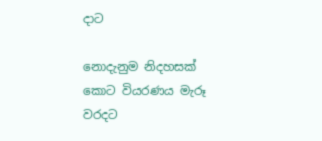දාට

නොදැනුම නිදහසක් කොට වියරණය මැරූ
වරදට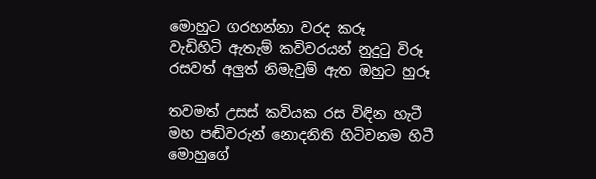මොහුට ගරහන්නා වරද කරූ
වැඩිහිටි ඇතැම් කවිවරයන් නුදුටු විරූ
රසවත් අලුත් නිමැවුම් ඇත ඔහුට හුරූ

තවමත් උසස් කවියක රස විඳින හැටී
මහ පඬිවරුන් නොදනිති හිටිවනම හිටී
මොහුගේ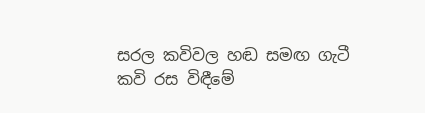සරල කවිවල හඬ සමඟ ගැටී
කවි රස විඳීමේ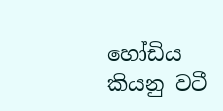හෝඩිය කියනු වටී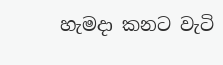හැමදා කනට වැටි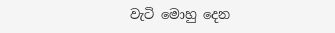වැටි මොහු දෙන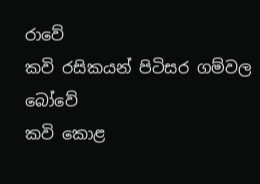රාවේ
කවි රසිකයන් පිටිසර ගම්වල බෝවේ
කවි කොළ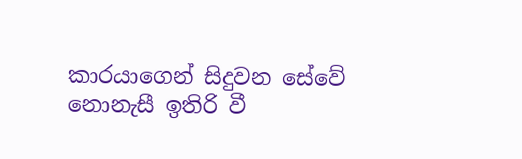කාරයාගෙන් සිදුවන සේවේ
නොනැසී ඉතිරි වී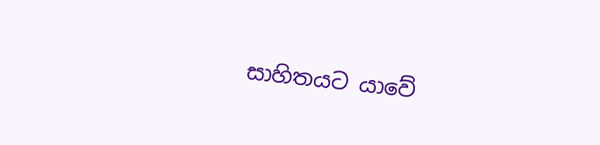සාහිතයට යාවේ